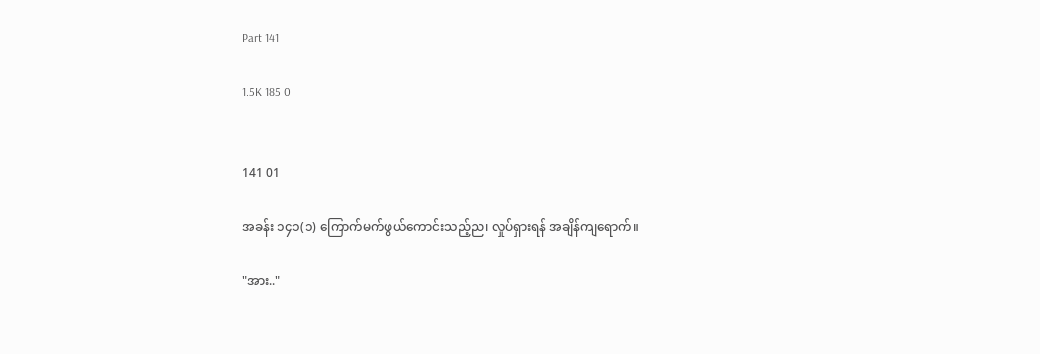Part 141

1.5K 185 0


141 01

အခန်း ၁၄၁(၁) ကြောက်မက်ဖွယ်ကောင်းသည့်ည၊ လှုပ်ရှားရန် အချိန်ကျရောက်။

"အား.."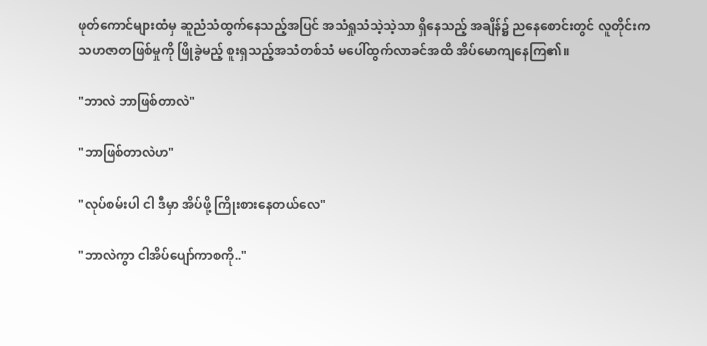ဖုတ်ကောင်များထံမှ ဆူညံသံထွက်နေသည့်အပြင် အသံရှုသံသဲ့သဲ့သာ ရှိနေသည့် အချိန်၌ ညနေစောင်းတွင် လူတိုင်းက သဟဇာတဖြစ်မှုကို ဖြိုခွဲမည့် စူးရှသည့်အသံတစ်သံ မပေါ်ထွက်လာခင်အထိ အိပ်မောကျနေကြ၏။

"ဘာလဲ ဘာဖြစ်တာလဲ"

"ဘာဖြစ်တာလဲဟ"

"လုပ်စမ်းပါ ငါ ဒီမှာ အိပ်ဖို့ ကြိုးစားနေတယ်လေ"

"ဘာလဲကွာ ငါအိပ်ပျော်ကာစကို.."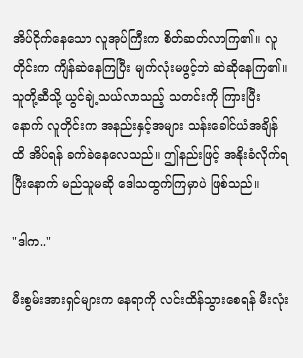အိပ်ငိုက်နေသော လူအုပ်ကြီးက စိတ်ဆတ်လာကြ၏။ လူတိုင်းက ကျိန်ဆဲနေကြပြီး မျက်လုံးမဖွင့်ဘဲ ဆဲဆိုနေကြ၏။ သူတို့ဆီသို့ ယွင်ချဲ့သယ်လာသည့် သတင်းကို ကြားပြီးနောက် လူတိုင်းက အနည်းနှင့်အများ သန်းခေါင်ယံအချိန်ထိ အိပ်ရန် ခက်ခဲနေလေသည်။ ဤနည်းဖြင့် အနိုးခံလိုက်ရပြီးနောက် မည်သူမဆို ဒေါသထွက်ကြမှာပဲ ဖြစ်သည်။

"ဒါက.."

မီးစွမ်းအားရှင်များက နေရာကို လင်းထိန်သွားစေရန် မီးလုံး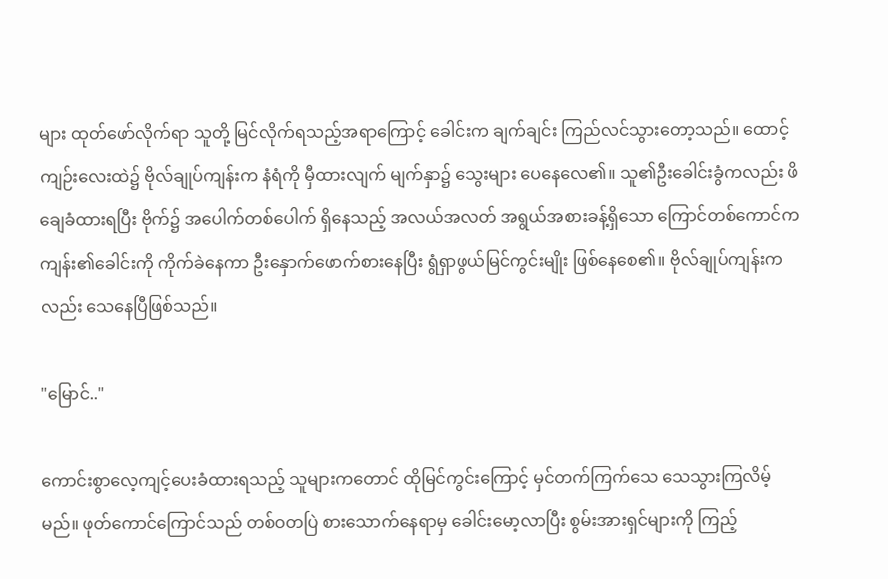များ ထုတ်ဖော်လိုက်ရာ သူတို့ မြင်လိုက်ရသည့်အရာကြောင့် ခေါင်းက ချက်ချင်း ကြည်လင်သွားတော့သည်။ ထောင့်ကျဉ်းလေးထဲ၌ ဗိုလ်ချုပ်ကျန်းက နံရံကို မှီထားလျက် မျက်နှာ၌ သွေးများ ပေနေလေ၏။ သူ၏ဦးခေါင်းခွံကလည်း ဖိချေခံထားရပြီး ဗိုက်၌ အပေါက်တစ်ပေါက် ရှိနေသည့် အလယ်အလတ် အရွယ်အစားခန့်ရှိသော ကြောင်တစ်ကောင်က ကျန်း၏ခေါင်းကို ကိုက်ခဲနေကာ ဦးနှောက်ဖောက်စားနေပြီး ရွံရှာဖွယ်မြင်ကွင်းမျိုး ဖြစ်နေစေ၏။ ဗိုလ်ချုပ်ကျန်းကလည်း သေနေပြီဖြစ်သည်။

"မြောင်.."

ကောင်းစွာလေ့ကျင့်ပေးခံထားရသည့် သူများကတောင် ထိုမြင်ကွင်းကြောင့် မှင်တက်ကြက်သေ သေသွားကြလိမ့်မည်။ ဖုတ်ကောင်ကြောင်သည် တစ်ဝတပြဲ စားသောက်နေရာမှ ခေါင်းမော့လာပြီး စွမ်းအားရှင်များကို ကြည့်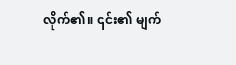လိုက်၏။ ၎င်း၏ မျက်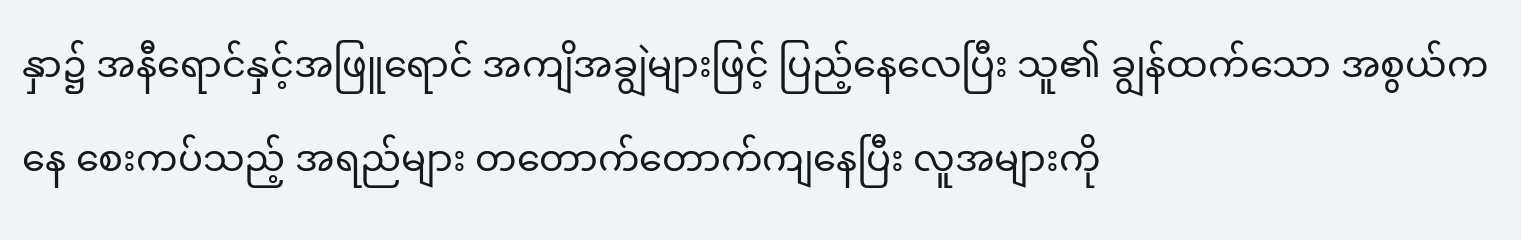နှာ၌ အနီရောင်နှင့်အဖြူရောင် အကျိအချွဲများဖြင့် ပြည့်နေလေပြီး သူ၏ ချွန်ထက်သော အစွယ်ကနေ စေးကပ်သည့် အရည်များ တတောက်တောက်ကျနေပြီး လူအများကို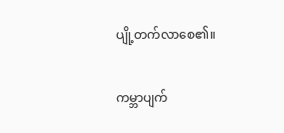ပျို့တက်လာစေ၏။

ကမ္ဘာပျက်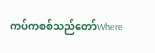ကပ်ကစစ်သည်တော်Where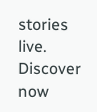stories live. Discover now